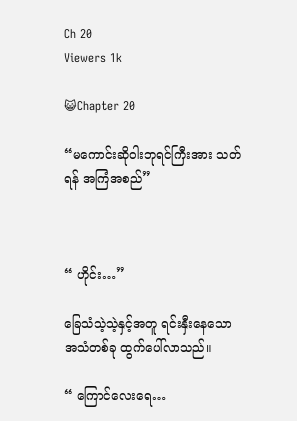Ch 20
Viewers 1k

😺Chapter 20

“မကောင်းဆိုဝါးဘုရင်ကြီးအား သတ်ရန် အကြံအစည်”



“ ဟိုင်း…”

ခြေသံသဲ့သဲ့နှင့်အတူ ရင်းနှီးနေသော အသံတစ်ခု ထွက်ပေါ်လာသည်။

“ ကြောင်လေးရေ…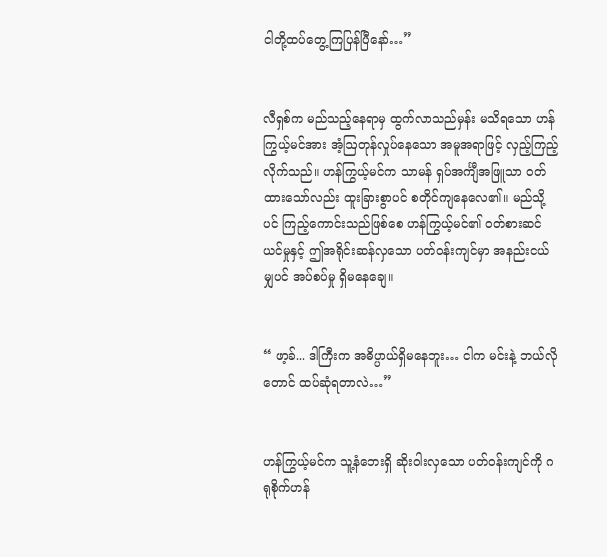ငါတို့ထပ်တွေ့ကြပြန်ပြီနော်…”


လီရှစ်က မည်သည့်နေရာမှ ထွက်လာသည်မှန်း မသိရသော ဟန်ကြွယ့်မင်အား အံ့ဩတုန်လှုပ်နေသော အမူအရာဖြင့် လှည့်ကြည့်လိုက်သည်။ ဟန်ကြွယ့်မင်က သာမန် ရှပ်အင်္ကျီအဖြူသာ ဝတ်ထားသော်လည်း ထူးခြားစွာပင် စတိုင်ကျနေလေ၏။ မည်သို့ပင် ကြည့်ကောင်းသည်ဖြစ်စေ ဟန်ကြွယ့်မင်၏ ဝတ်စားဆင်ယင်မှုနှင့် ဤအရိုင်းဆန်လှသော ပတ်ဝန်းကျင်မှာ အနည်းငယ်မျှပင် အပ်စပ်မှု ရှိမနေချေ။


“ ဖာ့ခ်... ဒါကြီးက အဓိပ္ပာယ်ရှိမနေဘူး… ငါက မင်းနဲ့ ဘယ်လိုတောင် ထပ်ဆုံရတာလဲ…”


ဟန်ကြွယ့်မင်က သူ့နံဘေးရှိ ဆိုးဝါးလှသော ပတ်ဝန်းကျင်ကို ဂရုစိုက်ဟန်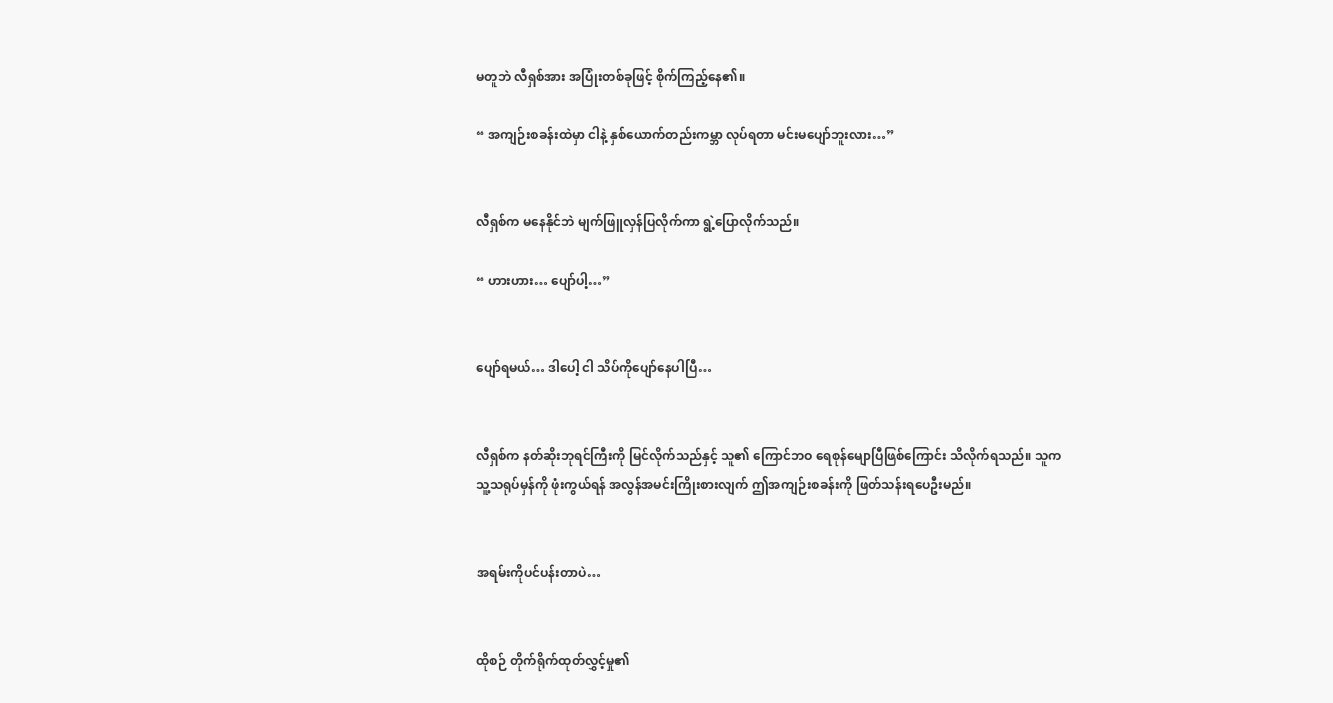မတူဘဲ လီရှစ်အား အပြုံးတစ်ခုဖြင့် စိုက်ကြည့်နေ၏။

“ အကျဉ်းစခန်းထဲမှာ ငါနဲ့ နှစ်ယောက်တည်းကမ္ဘာ လုပ်ရတာ မင်းမပျော်ဘူးလား…”


လီရှစ်က မနေနိုင်ဘဲ မျက်ဖြူလှန်ပြလိုက်ကာ ရွဲ့ပြောလိုက်သည်။

“ ဟားဟား… ပျော်ပါ့…”


ပျော်ရမယ်… ဒါပေါ့ ငါ သိပ်ကိုပျော်နေပါပြီ…


လီရှစ်က နတ်ဆိုးဘုရင်ကြီးကို မြင်လိုက်သည်နှင့် သူ၏ ကြောင်ဘဝ ရေစုန်မျောပြီဖြစ်ကြောင်း သိလိုက်ရသည်။ သူက သူ့သရုပ်မှန်ကို ဖုံးကွယ်ရန် အလွန်အမင်းကြိုးစားလျက် ဤအကျဉ်းစခန်းကို ဖြတ်သန်းရပေဦးမည်။


အရမ်းကိုပင်ပန်းတာပဲ…


ထိုစဉ် တိုက်ရိုက်ထုတ်လွှင့်မှု၏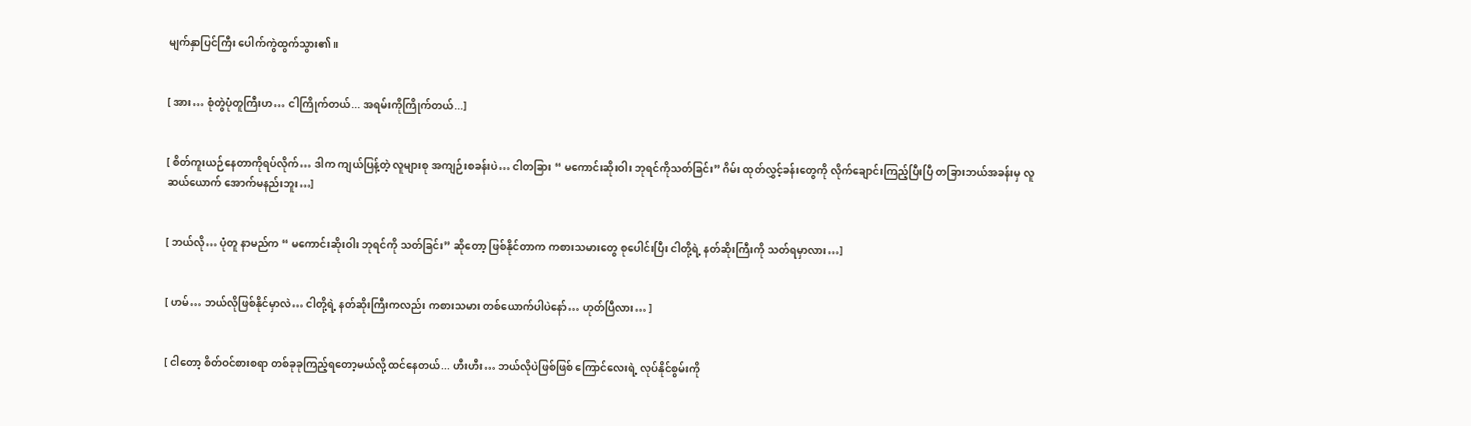မျက်နှာပြင်ကြီး ပေါက်ကွဲထွက်သွား၏။


[ အား… စုံတွဲပုံတူကြီးဟ… ငါကြိုက်တယ်... အရမ်းကိုကြိုက်တယ်...]


[ စိတ်ကူးယဉ်နေတာကိုရပ်လိုက်… ဒါက ကျယ်ပြန့်တဲ့ လူများစု အကျဉ်းစခန်းပဲ… ငါတခြား “ မကောင်းဆိုးဝါး ဘုရင်ကိုသတ်ခြင်း” ဂိမ်း ထုတ်လွှင့်ခန်းတွေကို လိုက်ချောင်းကြည့်ပြီးပြီ တခြားဘယ်အခန်းမှ လူဆယ်ယောက် အောက်မနည်းဘူး…]


[ ဘယ်လို… ပုံတူ နာမည်က “ မကောင်းဆိုးဝါး ဘုရင်ကို သတ်ခြင်း” ဆိုတော့ ဖြစ်နိုင်တာက ကစားသမားတွေ စုပေါင်းပြီး ငါတို့ရဲ့ နတ်ဆိုးကြီးကို သတ်ရမှာလား…]


[ ဟမ်… ဘယ်လိုဖြစ်နိုင်မှာလဲ… ငါတို့ရဲ့ နတ်ဆိုးကြီးကလည်း ကစားသမား တစ်ယောက်ပါပဲနော်… ဟုတ်ပြီလား… ]


[ ငါတော့ စိတ်ဝင်စားစရာ တစ်ခုခုကြည့်ရတော့မယ်လို့ ထင်နေတယ်... ဟီးဟီး… ဘယ်လိုပဲဖြစ်ဖြစ် ကြောင်လေးရဲ့ လုပ်နိုင်စွမ်းကို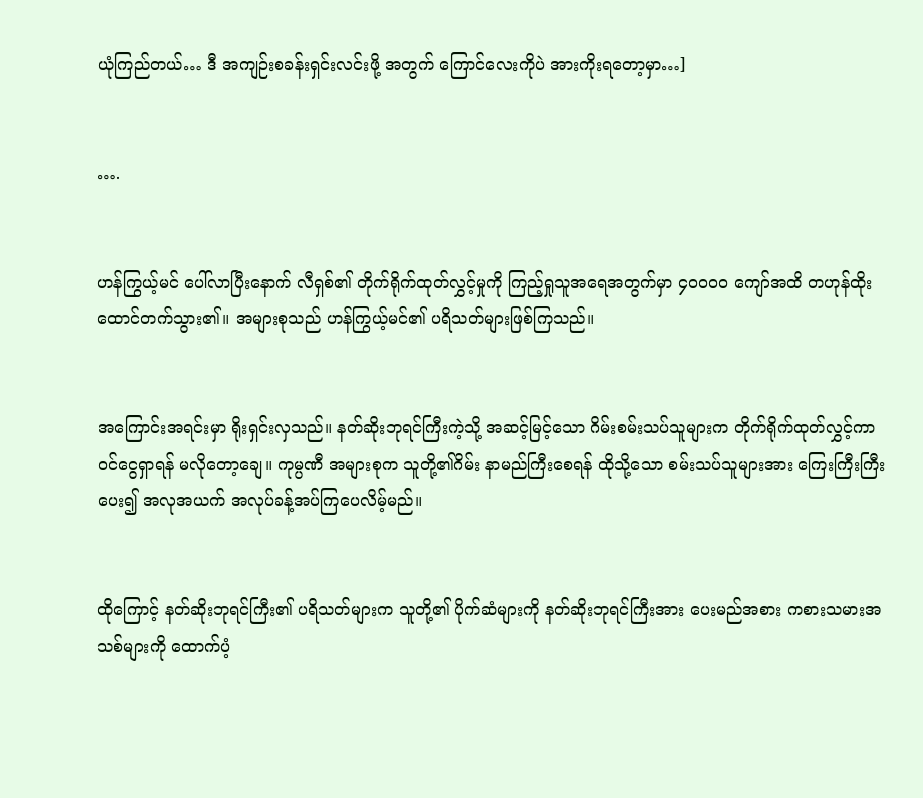ယုံကြည်တယ်… ဒီ အကျဉ်းစခန်းရှင်းလင်းဖို့ အတွက် ကြောင်လေးကိုပဲ အားကိုးရတော့မှာ…]


….


ဟန်ကြွယ့်မင် ပေါ်လာပြီးနောက် လီရှစ်၏ တိုက်ရိုက်ထုတ်လွှင့်မှုကို ကြည့်ရှုသူအရေအတွက်မှာ ၄၀၀၀၀ ကျော်အထိ တဟုန်ထိုး ထောင်တက်သွား၏။ အများစုသည် ဟန်ကြွယ့်မင်၏ ပရိသတ်များဖြစ်ကြသည်။


အကြောင်းအရင်းမှာ ရိုးရှင်းလှသည်။ နတ်ဆိုးဘုရင်ကြီးကဲ့သို့ အဆင့်မြင့်သော ဂိမ်းစမ်းသပ်သူများက တိုက်ရိုက်ထုတ်လွှင့်ကာ ဝင်ငွေရှာရန် မလိုတော့ချေ။ ကုမ္ပဏီ အများစုက သူတို့၏ဂိမ်း နာမည်ကြီးစေရန် ထိုသို့သော စမ်းသပ်သူများအား ကြေးကြီးကြီးပေး၍ အလုအယက် အလုပ်ခန့်အပ်ကြပေလိမ့်မည်။


ထိုကြောင့် နတ်ဆိုးဘုရင်ကြီး၏ ပရိသတ်များက သူတို့၏ ပိုက်ဆံများကို နတ်ဆိုးဘုရင်ကြီးအား ပေးမည်အစား ကစားသမားအသစ်များကို ထောက်ပံ့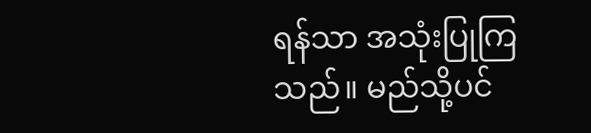ရန်သာ အသုံးပြုကြသည်။ မည်သို့ပင်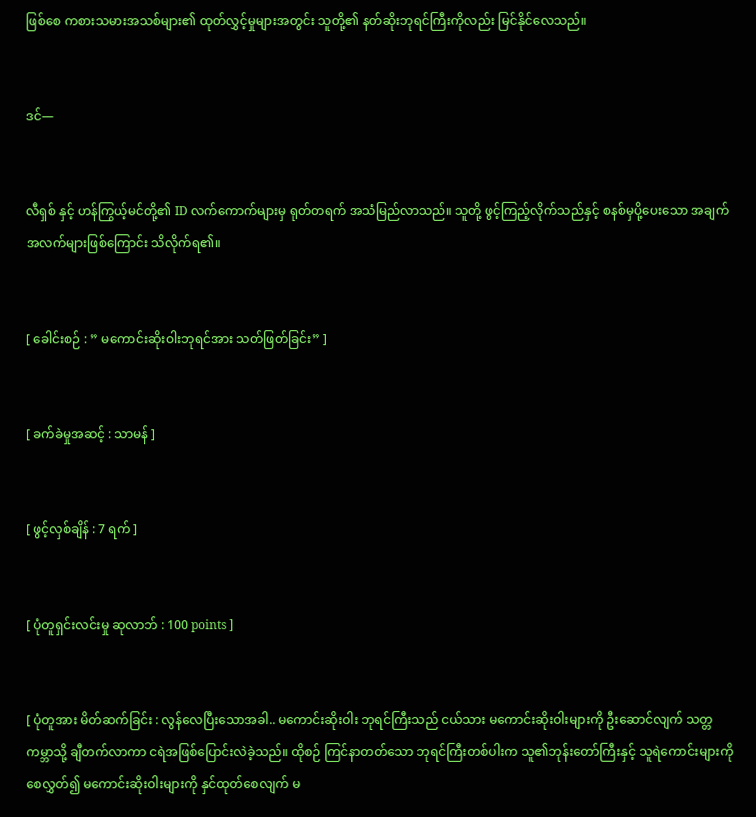ဖြစ်စေ ကစားသမားအသစ်များ၏ ထုတ်လွှင့်မှုများအတွင်း သူတို့၏ နတ်ဆိုးဘုရင်ကြီးကိုလည်း မြင်နိုင်လေသည်။


ဒင်—


လီရှစ် နှင့် ဟန်ကြွယ့်မင်တို့၏ ID လက်ကောက်များမှ ရုတ်တရက် အသံမြည်လာသည်။ သူတို့ ဖွင့်ကြည့်လိုက်သည်နှင့် စနစ်မှပို့ပေးသော အချက်အလက်များဖြစ်ကြောင်း သိလိုက်ရ၏။


[ ခေါင်းစဉ် : ” မကောင်းဆိုးဝါးဘုရင်အား သတ်ဖြတ်ခြင်း” ]


[ ခက်ခဲမှုအဆင့် : သာမန် ]


[ ဖွင့်လှစ်ချိန် : 7 ရက် ]


[ ပုံတူရှင်းလင်းမှု ဆုလာဘ် : 100 points ]


[ ပုံတူအား မိတ်ဆက်ခြင်း : လွန်လေပြီးသောအခါ.. မကောင်းဆိုးဝါး ဘုရင်ကြီးသည် ငယ်သား မကောင်းဆိုးဝါးများကို ဦးဆောင်လျက် သတ္တကမ္ဘာသို့ ချီတက်လာကာ ငရဲအဖြစ်ပြောင်းလဲခဲ့သည်။ ထိုစဉ် ကြင်နာတတ်သော ဘုရင်ကြီးတစ်ပါးက သူ၏ဘုန်းတော်ကြီးနှင့် သူရဲကောင်းများကို စေလွှတ်၍ မကောင်းဆိုးဝါးများကို နှင်ထုတ်စေလျက် မ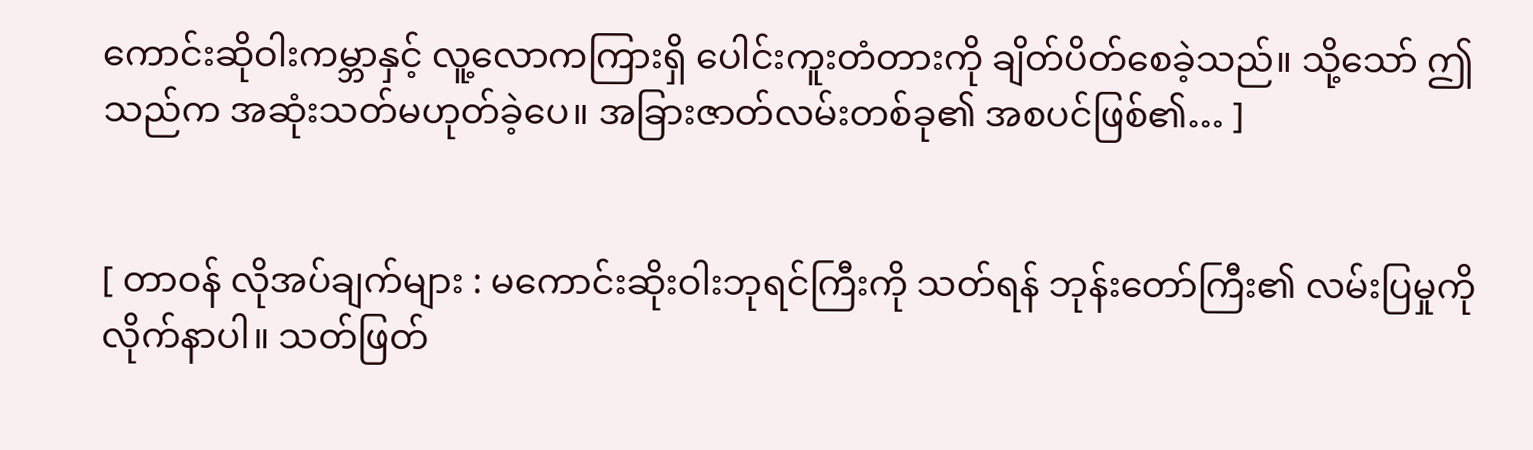ကောင်းဆိုဝါးကမ္ဘာနှင့် လူ့လောကကြားရှိ ပေါင်းကူးတံတားကို ချိတ်ပိတ်စေခဲ့သည်။ သို့သော် ဤသည်က အဆုံးသတ်မဟုတ်ခဲ့ပေ။ အခြားဇာတ်လမ်းတစ်ခု၏ အစပင်ဖြစ်၏… ]


[ တာဝန် လိုအပ်ချက်များ : မကောင်းဆိုးဝါးဘုရင်ကြီးကို သတ်ရန် ဘုန်းတော်ကြီး၏ လမ်းပြမှုကို လိုက်နာပါ။ သတ်ဖြတ်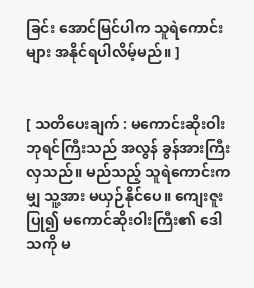ခြင်း အောင်မြင်ပါက သူရဲကောင်းများ အနိုင်ရပါလိမ့်မည်။ ]


[ သတိပေးချက် : မကောင်းဆိုးဝါးဘုရင်ကြီးသည် အလွန် ခွန်အားကြီးလှသည်။ မည်သည့် သူရဲကောင်းကမျှ သူ့အား မယှဉ်နိုင်ပေ။ ကျေးဇူးပြု၍ မကောင်ဆိုးဝါးကြီး၏ ဒေါသကို မ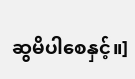ဆွမိပါစေနှင့်။]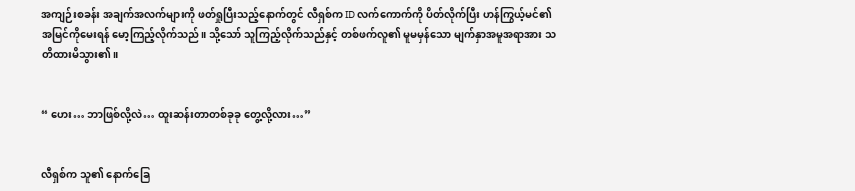အကျဉ်းစခန်း အချက်အလက်များကို ဖတ်ရှုပြီးသည့်နောက်တွင် လီရှစ်က ID လက်ကောက်ကို ပိတ်လိုက်ပြီး ဟန်ကြွယ့်မင်၏ အမြင်ကိုမေးရန် မော့ကြည့်လိုက်သည်။ သို့သော် သူကြည့်လိုက်သည်နှင့် တစ်ဖက်လူ၏ မူမမှန်သော မျက်နှာအမူအရာအား သတိထားမိသွား၏။


“ ဟေး… ဘာဖြစ်လို့လဲ… ထူးဆန်းတာတစ်ခုခု တွေ့လို့လား…”


လီရှစ်က သူ၏ နောက်ခြေ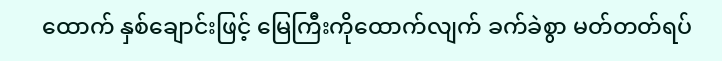ထောက် နှစ်ချောင်းဖြင့် မြေကြီးကိုထောက်လျက် ခက်ခဲစွာ မတ်တတ်ရပ်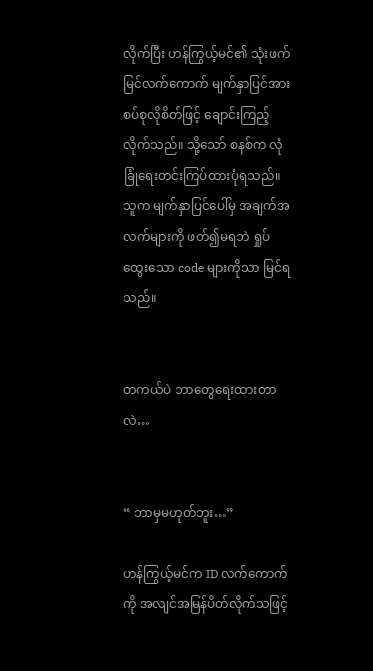လိုက်ပြီး ဟန်ကြွယ့်မင်၏ သုံးဖက်မြင်လက်ကောက် မျက်နှာပြင်အား စပ်စုလိုစိတ်ဖြင့် ချောင်းကြည့်လိုက်သည်။ သို့သော် စနစ်က လုံခြုံရေးတင်းကြပ်ထားပုံရသည်။ သူက မျက်နှာပြင်ပေါ်မှ အချက်အလက်များကို ဖတ်၍မရဘဲ ရှုပ်ထွေးသော code များကိုသာ မြင်ရသည်။


တကယ်ပဲ ဘာတွေရေးထားတာလဲ…


“ ဘာမှမဟုတ်ဘူး…”

ဟန်ကြွယ့်မင်က ID လက်ကောက်ကို အလျင်အမြန်ပိတ်လိုက်သဖြင့်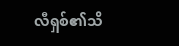လီရှစ်၏သိ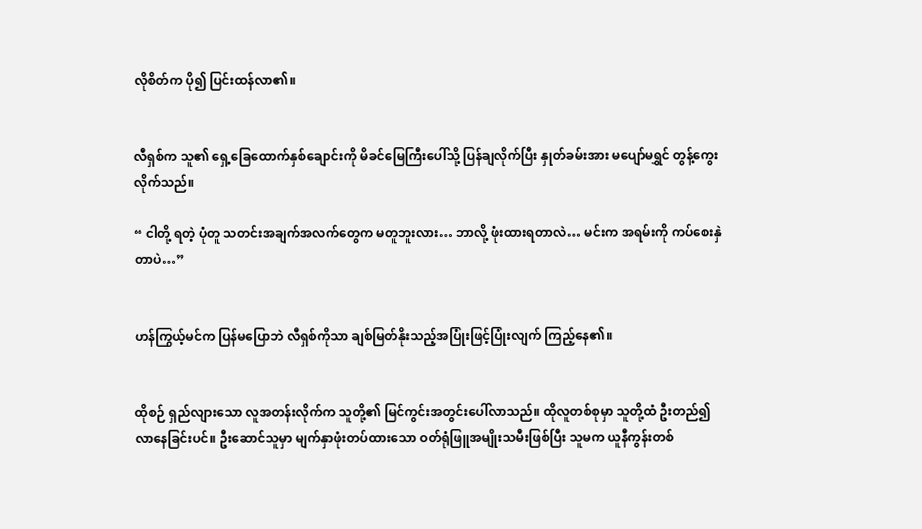လိုစိတ်က ပို၍ ပြင်းထန်လာ၏။


လီရှစ်က သူ၏ ရှေ့ခြေထောက်နှစ်ချောင်းကို မိခင်မြေကြီးပေါ်သို့ ပြန်ချလိုက်ပြီး နှုတ်ခမ်းအား မပျော်မရွှင် တွန့်ကွေးလိုက်သည်။

“ ငါတို့ ရတဲ့ ပုံတူ သတင်းအချက်အလက်တွေက မတူဘူးလား… ဘာလို့ ဖုံးထားရတာလဲ… မင်းက အရမ်းကို ကပ်စေးနှဲတာပဲ…”


ဟန်ကြွယ့်မင်က ပြန်မပြောဘဲ လီရှစ်ကိုသာ ချစ်မြတ်နိုးသည့်အပြုံးဖြင့်ပြုံးလျက် ကြည့်နေ၏။


ထိုစဉ် ရှည်လျားသော လူအတန်းလိုက်က သူတို့၏ မြင်ကွင်းအတွင်းပေါ်လာသည်။ ထိုလူတစ်စုမှာ သူတို့ထံ ဦးတည်၍ လာနေခြင်းပင်။ ဦးဆောင်သူမှာ မျက်နှာဖုံးတပ်ထားသော ဝတ်ရုံဖြူအမျိုးသမီးဖြစ်ပြီး သူမက ယူနီကွန်းတစ်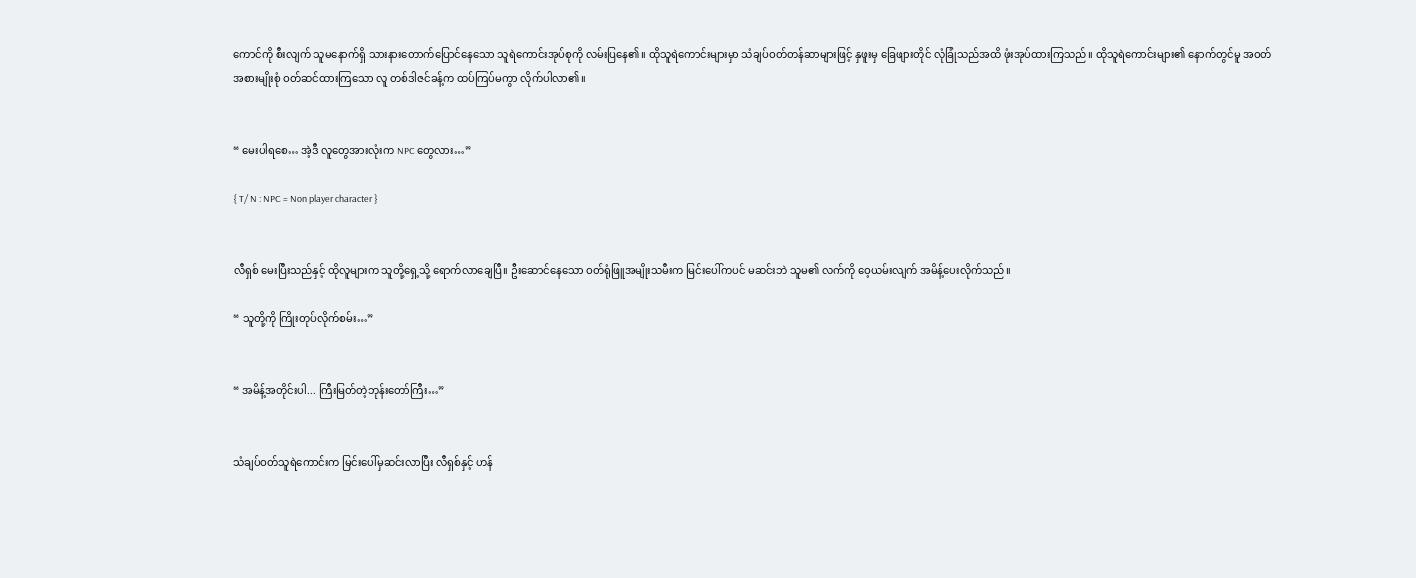ကောင်ကို စီးလျက် သူမနောက်ရှိ သားနားတောက်ပြောင်နေသော သူရဲကောင်းအုပ်စုကို လမ်းပြနေ၏။ ထိုသူရဲကောင်းများမှာ သံချပ်ဝတ်တန်ဆာများဖြင့် နှဖူးမှ ခြေဖျားတိုင် လုံခြုံသည်အထိ ဖုံးအုပ်ထားကြသည်။ ထိုသူရဲကောင်းများ၏ နောက်တွင်မူ အဝတ်အစားမျိုးစုံ ဝတ်ဆင်ထားကြသော လူ တစ်ဒါဇင်ခန့်က ထပ်ကြပ်မကွာ လိုက်ပါလာ၏။


“ မေးပါရစေ… အဲ့ဒီ လူတွေအားလုံးက NPC တွေလား…”

{ T/ N : NPC = Non player character }


လီရှစ် မေးပြီးသည်နှင့် ထိုလူများက သူတို့ရှေ့သို့ ရောက်လာချေပြီ။ ဦးဆောင်နေသော ဝတ်ရုံဖြူအမျိုးသမီးက မြင်းပေါ်ကပင် မဆင်းဘဲ သူမ၏ လက်ကို ဝေ့ယမ်းလျက် အမိန့်ပေးလိုက်သည်။

“ သူတို့ကို ကြိုးတုပ်လိုက်စမ်း…”


“ အမိန့်အတိုင်းပါ... ကြီးမြတ်တဲ့ဘုန်းတော်ကြီး…”


သံချပ်ဝတ်သူရဲကောင်းက မြင်းပေါ်မှဆင်းလာပြီး လီရှစ်နှင့် ဟန်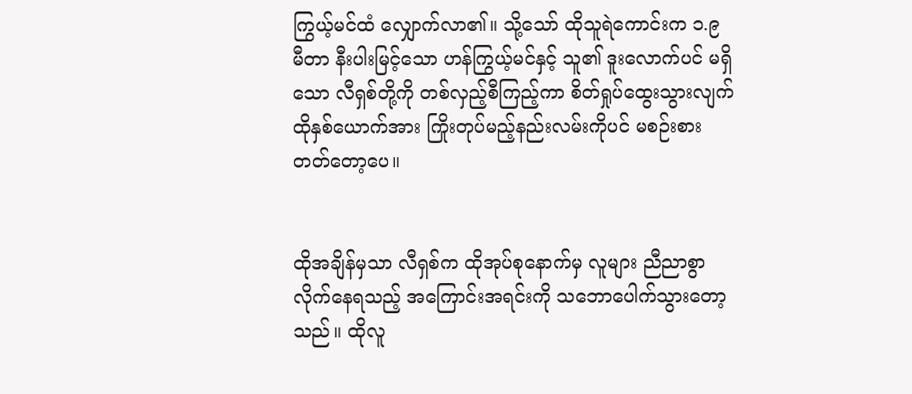ကြွယ့်မင်ထံ လျှောက်လာ၏။ သို့သော် ထိုသူရဲကောင်းက ၁.၉ မီတာ နီးပါးမြင့်သော ဟန်ကြွယ့်မင်နှင့် သူ၏ ဒူးလောက်ပင် မရှိသော လီရှစ်တို့ကို တစ်လှည့်စီကြည့်ကာ စိတ်ရှုပ်ထွေးသွားလျက် ထိုနှစ်ယောက်အား ကြိုးတုပ်မည့်နည်းလမ်းကိုပင် မစဉ်းစားတတ်တော့ပေ။


ထိုအချိန်မှသာ လီရှစ်က ထိုအုပ်စုနောက်မှ လူများ ညီညာစွာ လိုက်နေရသည့် အကြောင်းအရင်းကို သဘောပေါက်သွားတော့သည်။ ထိုလူ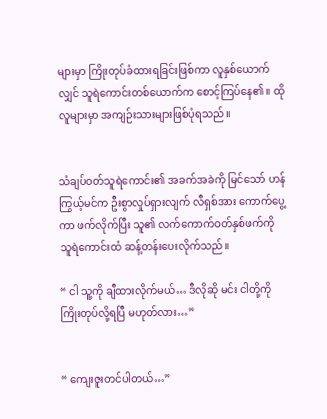များမှာ ကြိုးတုပ်ခံထားရခြင်းဖြစ်ကာ လူနှစ်ယောက်လျှင် သူရဲကောင်းတစ်ယောက်က စောင့်ကြပ်နေ၏။ ထိုလူများမှာ အကျဉ်းသားများဖြစ်ပုံရသည်။


သံချပ်ဝတ်သူရဲကောင်း၏ အခက်အခဲကို မြင်သော် ဟန်ကြွယ့်မင်က ဦးစွာလှုပ်ရှားလျက် လီရှစ်အား ကောက်ပွေ့ကာ ဖက်လိုက်ပြီး သူ၏ လက်ကောက်ဝတ်နှစ်ဖက်ကို သူရဲကောင်းထံ ဆန့်တန်းပေးလိုက်သည်။

“ ငါ သူ့ကို ချီထားလိုက်မယ်… ဒီလိုဆို မင်း ငါတို့ကို ကြိုးတုပ်လို့ရပြီ မဟုတ်လား…”


“ ကျေးဇူးတင်ပါတယ်…”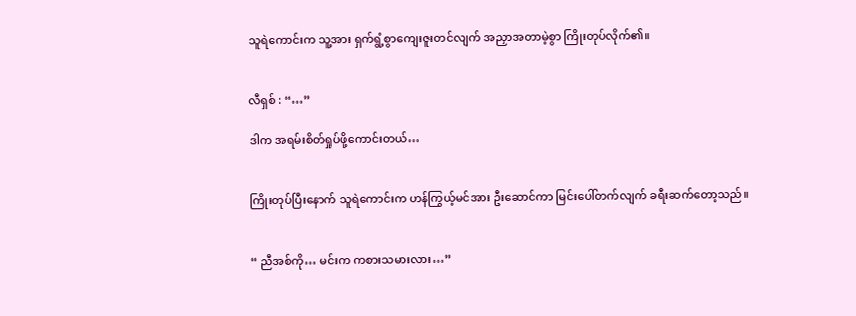သူရဲကောင်းက သူ့အား ရှက်ရွံ့စွာကျေးဇူးတင်လျက် အညှာအတာမဲ့စွာ ကြိုးတုပ်လိုက်၏။


လီရှစ် : “…”

ဒါက အရမ်းစိတ်ရှုပ်ဖို့ကောင်းတယ်…


ကြိုးတုပ်ပြီးနောက် သူရဲကောင်းက ဟန်ကြွယ့်မင်အား ဦးဆောင်ကာ မြင်းပေါ်တက်လျက် ခရီးဆက်တော့သည်။


“ ညီအစ်ကို… မင်းက ကစားသမားလား…”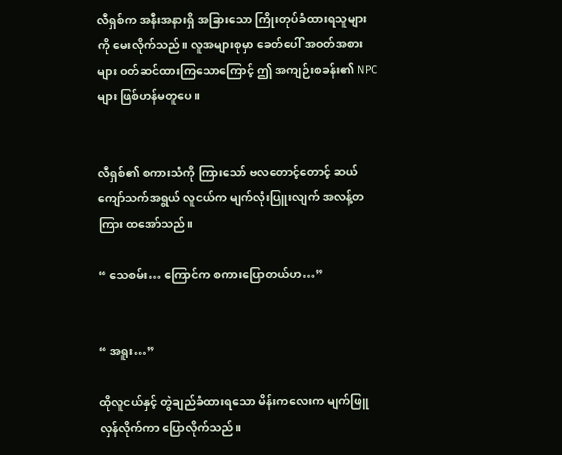လီရှစ်က အနီးအနားရှိ အခြားသော ကြိုးတုပ်ခံထားရသူများကို မေးလိုက်သည်။ လူအများစုမှာ ခေတ်ပေါ် အဝတ်အစားများ ဝတ်ဆင်ထားကြသောကြောင့် ဤ အကျဉ်းစခန်း၏ NPC များ ဖြစ်ဟန်မတူပေ။


လီရှစ်၏ စကားသံကို ကြားသော် ဗလတောင့်တောင့် ဆယ်ကျော်သက်အရွယ် လူငယ်က မျက်လုံးပြူးလျက် အလန့်တကြား ထအော်သည်။

“ သေစမ်း… ကြောင်က စကားပြောတယ်ဟ…”


“ အရူး…”

ထိုလူငယ်နှင့် တွဲချည်ခံထားရသော မိန်းကလေးက မျက်ဖြူလှန်လိုက်ကာ ပြောလိုက်သည်။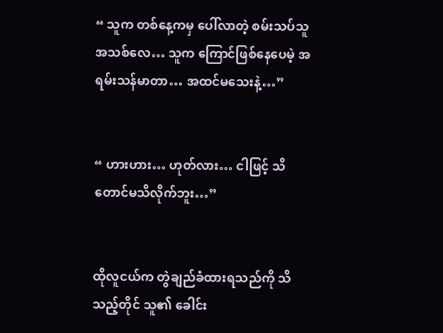“ သူက တစ်နေ့ကမှ ပေါ်လာတဲ့ စမ်းသပ်သူ အသစ်လေ… သူက ကြောင်ဖြစ်နေပေမဲ့ အရမ်းသန်မာတာ… အထင်မသေးနဲ့…”


“ ဟားဟား… ဟုတ်လား… ငါဖြင့် သိတောင်မသိလိုက်ဘူး…”


ထိုလူငယ်က တွဲချည်ခံထားရသည်ကို သိသည့်တိုင် သူ၏ ခေါင်း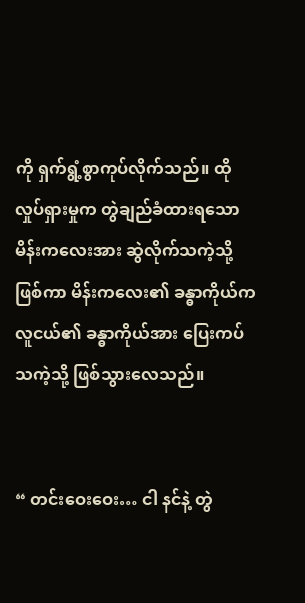ကို ရှက်ရွံ့စွာကုပ်လိုက်သည်။ ထိုလှုပ်ရှားမှုက တွဲချည်ခံထားရသော မိန်းကလေးအား ဆွဲလိုက်သကဲ့သို့ဖြစ်ကာ မိန်းကလေး၏ ခန္ဓာကိုယ်က လူငယ်၏ ခန္ဓာကိုယ်အား ပြေးကပ်သကဲ့သို့ ဖြစ်သွားလေသည်။


“ တင်းဝေးဝေး… ငါ နင်နဲ့ တွဲ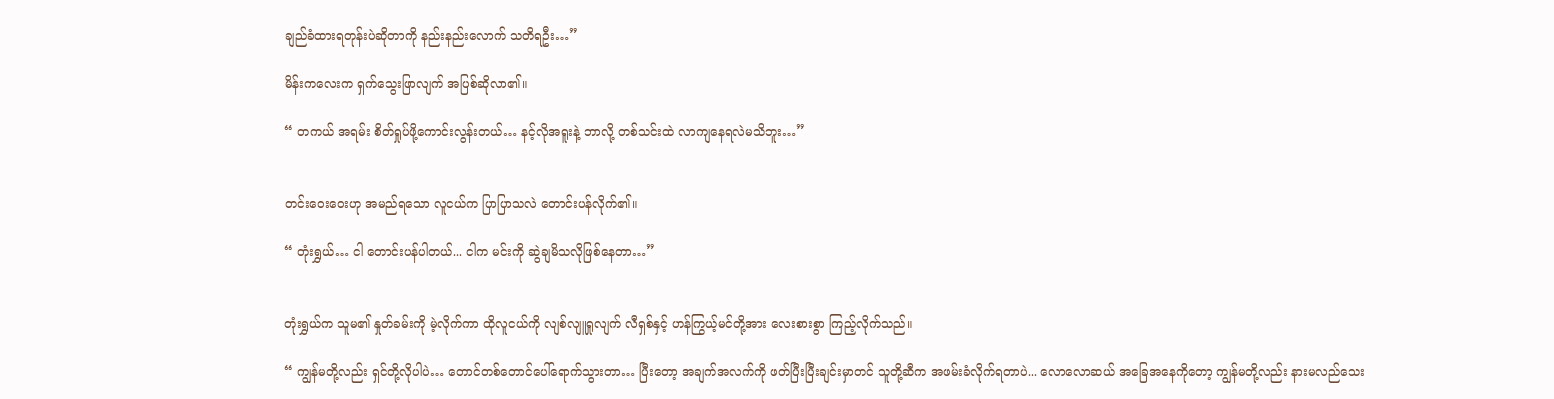ချည်ခံထားရတုန်းပဲဆိုတာကို နည်းနည်းလောက် သတိရဦး…”

မိန်းကလေးက ရှက်သွေးဖြာလျက် အပြစ်ဆိုလာ၏။

“ တကယ် အရမ်း စိတ်ရှုပ်ဖို့ကောင်းလွန်းတယ်… နင့်လိုအရူးနဲ့ ဘာလို့ တစ်သင်းထဲ လာကျနေရလဲမသိဘူး…”


တင်းဝေးဝေးဟု အမည်ရသော လူငယ်က ပြာပြာသလဲ တောင်းပန်လိုက်၏။

“ တုံးရွှယ်… ငါ တောင်းပန်ပါတယ်... ငါက မင်းကို ဆွဲချမိသလိုဖြစ်နေတာ…”


တုံးရွှယ်က သူမ၏ နှုတ်ခမ်းကို မဲ့လိုက်ကာ ထိုလူငယ်ကို လျစ်လျူရှုလျက် လီရှစ်နှင့် ဟန်ကြွယ့်မင်တို့အား လေးစားစွာ ကြည့်လိုက်သည်။

“ ကျွန်မတို့လည်း ရှင်တို့လိုပါပဲ… တောင်တစ်တောင်ပေါ်ရောက်သွားတာ… ပြီးတော့ အချက်အလက်ကို ဖတ်ပြီးပြီးချင်းမှာတင် သူတို့ဆီက အဖမ်းခံလိုက်ရတာပဲ... လောလောဆယ် အခြေအနေကိုတော့ ကျွန်မတို့လည်း နားမလည်သေး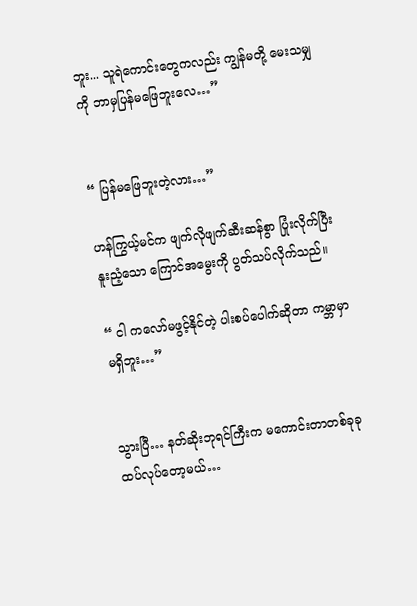ဘူး... သူရဲကောင်းတွေကလည်း ကျွန်မတို့ မေးသမျှကို ဘာမှပြန်မဖြေဘူးလေ…”


“ ပြန်မဖြေဘူးတဲ့လား…”

ဟန်ကြွယ့်မင်က ဖျက်လိုဖျက်ဆီးဆန်စွာ ပြုံးလိုက်ပြီး နူးညံ့သော ကြောင်အမွေးကို ပွတ်သပ်လိုက်သည်။

“ ငါ ကလော်မဖွင့်နိုင်တဲ့ ပါးစပ်ပေါက်ဆိုတာ ကမ္ဘာမှာမရှိဘူး…”


သွားပြီ… နတ်ဆိုးဘုရင်ကြီးက မကောင်းတာတစ်ခုခုထပ်လုပ်တော့မယ်…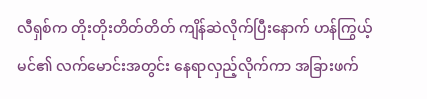လီရှစ်က တိုးတိုးတိတ်တိတ် ကျိန်ဆဲလိုက်ပြီးနောက် ဟန်ကြွယ့်မင်၏ လက်မောင်းအတွင်း နေရာလှည့်လိုက်ကာ အခြားဖက်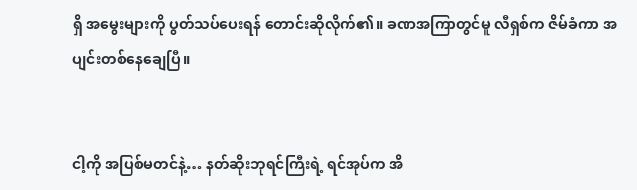ရှိ အမွေးများကို ပွတ်သပ်ပေးရန် တောင်းဆိုလိုက်၏။ ခဏအကြာတွင်မူ လီရှစ်က ဇိမ်ခံကာ အပျင်းတစ်နေချေပြီ။


ငါ့ကို အပြစ်မတင်နဲ့… နတ်ဆိုးဘုရင်ကြီးရဲ့ ရင်အုပ်က အိ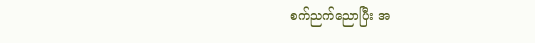စက်ညက်ညောပြီး အ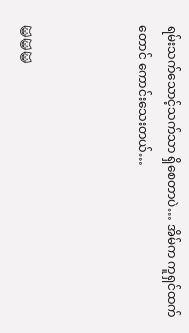ရမ်းသက်သောင့်သက်သာ ရှိစေတာပဲ… အိမ်က ကူရှင်ထက်တောင် ကောင်းသေးတယ်…



😺😺😺